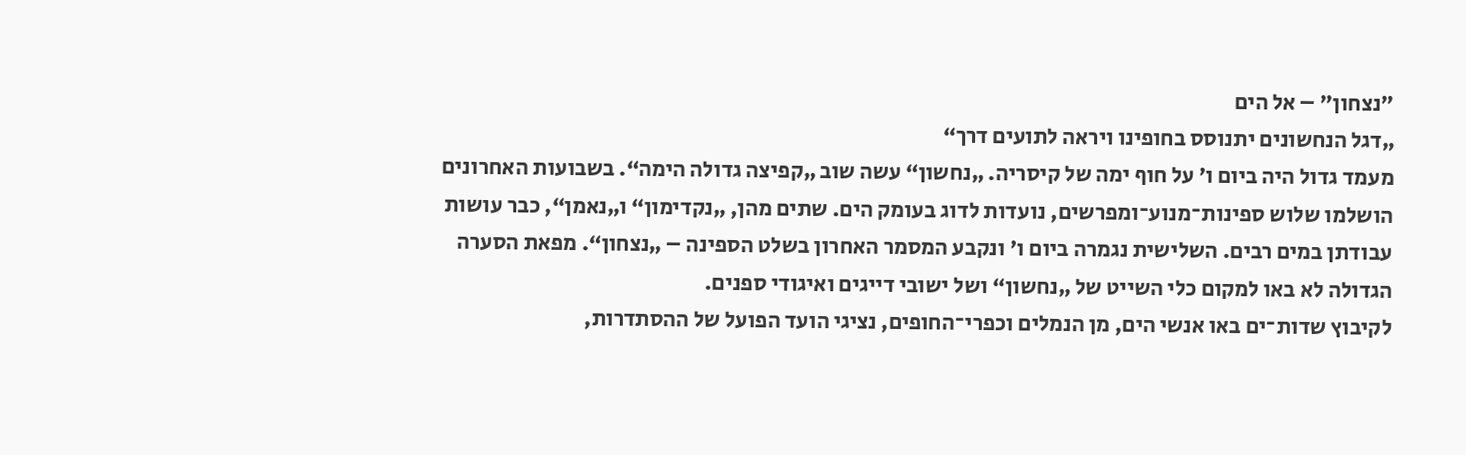"נצחון" – אל הים
„דגל הנחשונים יתנוסס בחופינו ויראה לתועים דרך“
מעמד גדול היה ביום ו' על חוף ימה של קיסריה. „נחשון“ עשה שוב „קפיצה גדולה הימה“. בשבועות האחרונים הושלמו שלוש ספינות־מנוע־ומפרשים, נועדות לדוג בעומק הים. שתים מהן, „נקדימון“ ו„נאמן“, כבר עושות עבודתן במים רבים. השלישית נגמרה ביום ו' ונקבע המסמר האחרון בשלט הספינה – „נצחון“. מפאת הסערה הגדולה לא באו למקום כלי השייט של „נחשון“ ושל ישובי דייגים ואיגודי ספנים.
לקיבוץ שדות־ים באו אנשי הים, מן הנמלים וכפרי־החופים, נציגי הועד הפועל של ההסתדרות,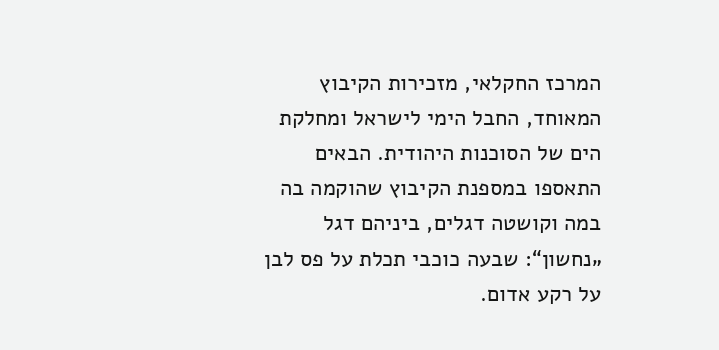המרכז החקלאי, מזכירות הקיבוץ המאוחד, החבל הימי לישראל ומחלקת הים של הסוכנות היהודית. הבאים התאספו במספנת הקיבוץ שהוקמה בה במה וקושטה דגלים, ביניהם דגל „נחשון“: שבעה כוכבי תכלת על פס לבן על רקע אדום.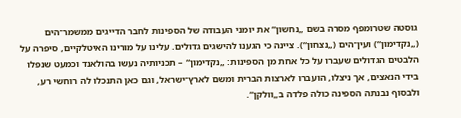גוסטה שטרומפף מסרה בשם „נחשון“ את יומני העבודה של הספינות לחבר הדייגים ממשמר־הים („נקדימון“) ועין־הים („נצחון“). ציינה כי הגענו להישגים גדולים. עלינו על מורינו האיטלקיים, סיפרה על הלבטים הגדולים שעברו על כל אחת מן הספינות: „נקדימון“ – תכניותיה נעשו בהולאנד וכמעט שנפלו בידי הנאצים, אך ניצלו, הועברו לארצות הברית ומשם לארץ־ישראל, וגם כאן התנכלו לה רוחשי רע, ולבסוף נבנתה הספינה כולה פלדה ב„וולקן“.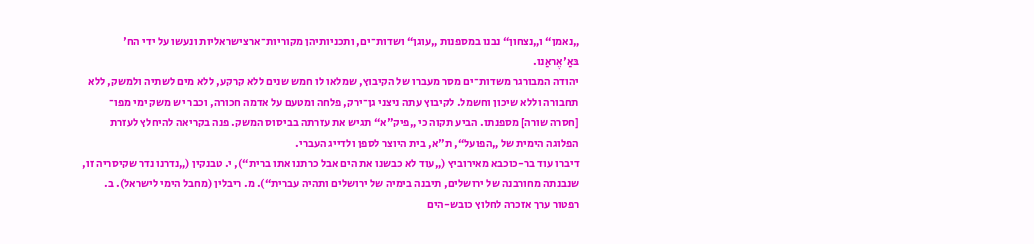„נאמן“ ו„נצחון“ נבנו במספנות „עוגן“ ושדות־ים, ותכניותיהן מקוריות־ארצישראליות ונעשו על ידי הח' בּאַ'אֶראַנו.
יהודה המבורגר משדות־ים מסר מעברו של הקיבוץ, שמלאו לו חמש שנים ללא קרקע, ללא מים לשתיה ולמשק, ללא תחבורה וללא שיכון וחשמל. לקיבוץ עתה ניצני גן־ירק, פלחה ומטעם על אדמה חכורה, וכבר יש משק ימי מפו־ [חסרה שורה] מספנתו. הביע תקוה כי „פיק"א“ תגיש את עזרתה בביסוס המשק. פנה בקריאה להיחלץ לעזרת הפלוגה הימית של „הפועל“, ת"א, בית היוצר לספן ולדייג העברי.
דיברו עוד בר-כוכבא מאירוביץ („עוד לא כבשנו את הים אבל כרתנו אתו ברית“), י. טבנקין („נדרנו נדר שקיסריה זו, שנבנתה מחורבנה של ירושלים, תיבנה בימיה של ירושלים ותהיה עברית“). מ. ריבלין (מחבל הימי לישראל). ב. רפטור ערך אזכרה לחלוץ כובש-הים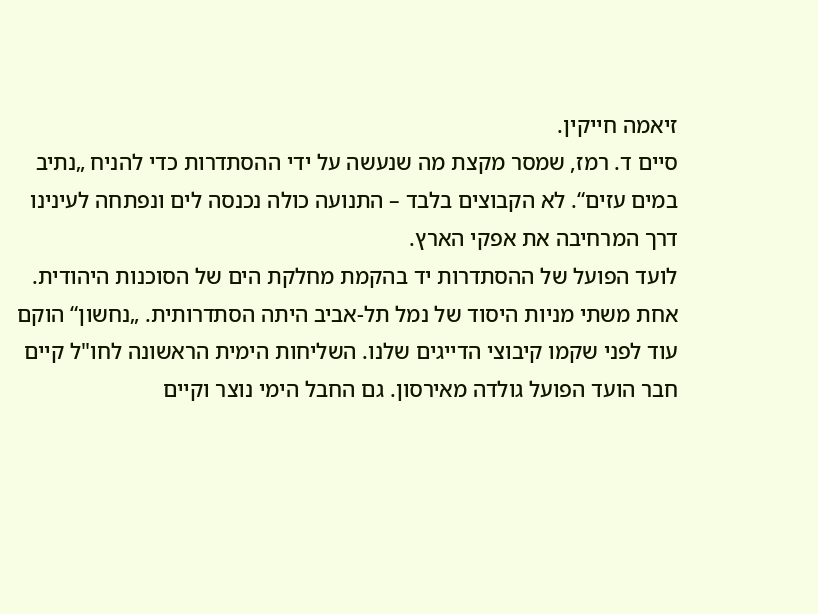זיאמה חייקין.
סיים ד. רמז, שמסר מקצת מה שנעשה על ידי ההסתדרות כדי להניח „נתיב במים עזים“. לא הקבוצים בלבד – התנועה כולה נכנסה לים ונפתחה לעינינו דרך המרחיבה את אפקי הארץ.
לועד הפועל של ההסתדרות יד בהקמת מחלקת הים של הסוכנות היהודית. אחת משתי מניות היסוד של נמל תל-אביב היתה הסתדרותית. „נחשון“ הוקם עוד לפני שקמו קיבוצי הדייגים שלנו. השליחות הימית הראשונה לחו"ל קיים חבר הועד הפועל גולדה מאירסון. גם החבל הימי נוצר וקיים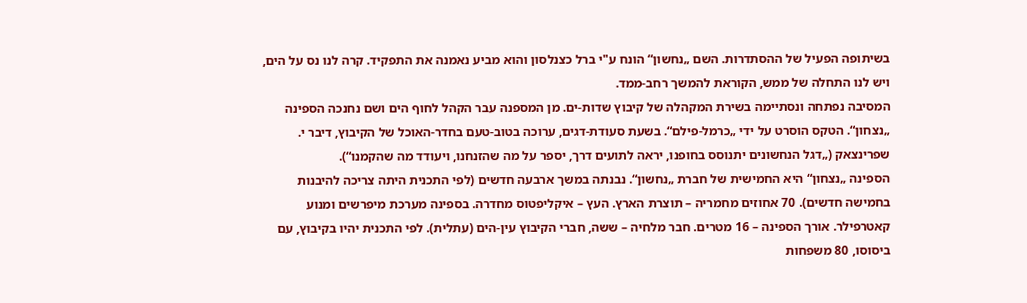בשיתופה הפעיל של ההסתדרות. השם „נחשון“ הונח ע"י ברל כצנלסון והוא מביע נאמנה את התפקיד. קרה לנו נס על הים, ויש לנו התחלה של ממש, הקוראת להמשך רחב-ממד.
המסיבה נפתחה ונסתיימה בשירת המקהלה של קיבוץ שדות-ים. מן המספנה עבר הקהל לחוף הים ושם נחנכה הספינה „נצחון“. הטקס הוסרט על ידי „כרמל-פילם“. בשעת סעודת-דגים, ערוכה בטוב-טעם בחדר-האוכל של הקיבוץ, דיבר י. שפרינצאק („דגל הנחשונים יתנוסס בחופנו, יראה לתועים דרך, יספר על מה שהזנחנו, ויעודד מה שהקמנו“).
הספינה „נצחון“ היא החמישית של חברת „נחשוןׅ“. נבנתה במשך ארבעה חדשים (לפי התכנית היתה צריכה להיבנות בחמישה חדשים). 70 אחוזים מחמריה – תוצרת הארץ. העץ – איקליפטוס מחדרה. בספינה מערכת מיפרשים ומנוע קאטרפילר. אורך הספינה – 16 מטרים. חבר מלחיה – ששה, חברי הקיבוץ עין-הים (עתלית). לפי התכנית יהיו בקיבוץ, עם ביסוסו, 80 משפחות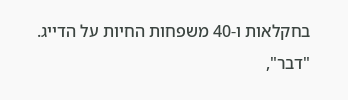בחקלאות ו-40 משפחות החיות על הדייג.
"דבר",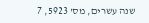שנה עשרים, מס' 5923, 7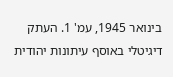בינואר 1945, עמ' 1. העתק דיגיטלי באוסף עיתונות יהודית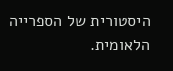היסטורית של הספרייה הלאומית.